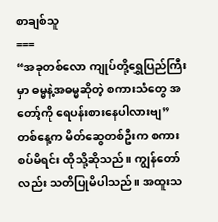စာချစ်သူ
===
“အခုတစ်လော ကျုပ်တို့ရွှေပြည်ကြီးမှာ ဓမ္မနဲ့အဓမ္မဆိုတဲ့ စကားသံတွေ အတော့်ကို ရေပန်းစားနေပါလားဗျ”
တစ်နေ့က မိတ်ဆွေတစ်ဦးက စကားစပ်မိရင်း ထိုသို့ဆိုသည်။ ကျွန်တော်လည်း သတိပြုမိပါသည်။ အထူးသ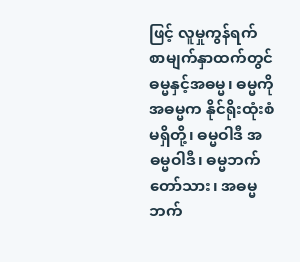ဖြင့် လူမှုကွန်ရက် စာမျက်နှာထက်တွင် ဓမ္မနှင့်အဓမ္မ၊ ဓမ္မကို အဓမ္မက နိုင်ရိုးထုံးစံမရှိတို့၊ ဓမ္မဝါဒီ အဓမ္မဝါဒီ၊ ဓမ္မဘက်တော်သား၊ အဓမ္မဘက်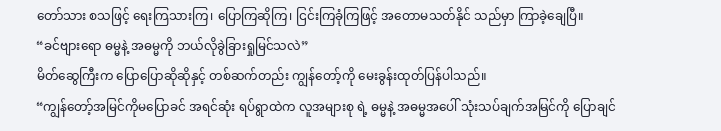တော်သား စသဖြင့် ရေးကြသားကြ၊ ပြောကြဆိုကြ၊ ငြင်းကြခုံကြဖြင့် အတောမသတ်နိုင် သည်မှာ ကြာခဲ့ချေပြီ။
“ခင်ဗျားရော ဓမ္မနဲ့ အဓမ္မကို ဘယ်လိုခွဲခြားရှုမြင်သလဲ”
မိတ်ဆွေကြီးက ပြောပြောဆိုဆိုနှင့် တစ်ဆက်တည်း ကျွန်တော့်ကို မေးခွန်းထုတ်ပြန်ပါသည်။
“ကျွန်တော့်အမြင်ကိုမပြောခင် အရင်ဆုံး ရပ်ရွာထဲက လူအများစု ရဲ့ ဓမ္မနဲ့ အဓမ္မအပေါ် သုံးသပ်ချက်အမြင်ကို ပြောချင်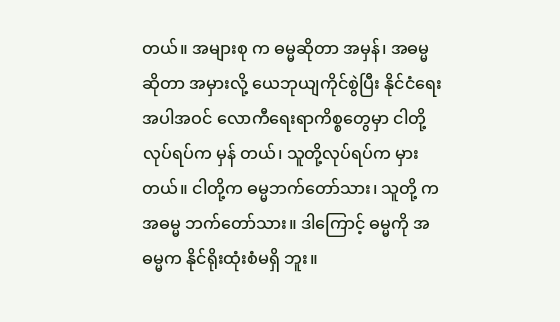တယ်။ အများစု က ဓမ္မဆိုတာ အမှန်၊ အဓမ္မဆိုတာ အမှားလို့ ယေဘုယျကိုင်စွဲပြီး နိုင်ငံရေးအပါအဝင် လောကီရေးရာကိစ္စတွေမှာ ငါတို့လုပ်ရပ်က မှန် တယ်၊ သူတို့လုပ်ရပ်က မှားတယ်။ ငါတို့က ဓမ္မဘက်တော်သား၊ သူတို့ က အဓမ္မ ဘက်တော်သား။ ဒါကြောင့် ဓမ္မကို အဓမ္မက နိုင်ရိုးထုံးစံမရှိ ဘူး။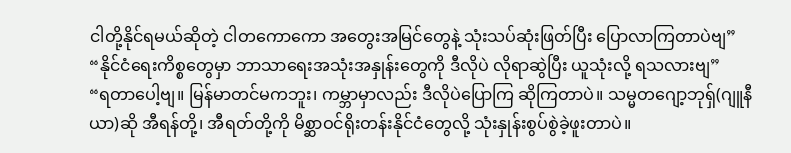ငါတို့နိုင်ရမယ်ဆိုတဲ့ ငါတကောကော အတွေးအမြင်တွေနဲ့ သုံးသပ်ဆုံးဖြတ်ပြီး ပြောလာကြတာပဲဗျ”
“နိုင်ငံရေးကိစ္စတွေမှာ ဘာသာရေးအသုံးအနှုန်းတွေကို ဒီလိုပဲ လိုရာဆွဲပြီး ယူသုံးလို့ ရသလားဗျ”
“ရတာပေါ့ဗျ။ မြန်မာတင်မကဘူး၊ ကမ္ဘာမှာလည်း ဒီလိုပဲပြောကြ ဆိုကြတာပဲ။ သမ္မတဂျော့ဘုရှ်(ဂျူနီယာ)ဆို အီရန်တို့၊ အီရတ်တို့ကို မိစ္ဆာဝင်ရိုးတန်းနိုင်ငံတွေလို့ သုံးနှုန်းစွပ်စွဲခဲ့ဖူးတာပဲ။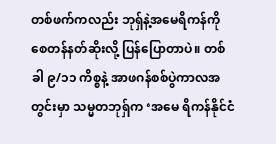တစ်ဖက်ကလည်း ဘုရှ်နဲ့အမေရိကန်ကို စေတန်နတ်ဆိုးလို့ ပြန်ပြောတာပဲ။ တစ်ခါ ၉/၁၁ ကိစ္စနဲ့ အာဖဂန်စစ်ပွဲကာလအတွင်းမှာ သမ္မတဘုရှ်က ‘အမေ ရိကန်နိုင်ငံ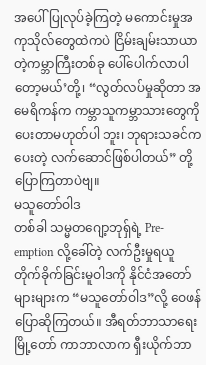အပေါ်ပြုလုပ်ခဲ့ကြတဲ့ မကောင်းမှုအကုသိုလ်တွေထဲကပဲ ငြိမ်းချမ်းသာယာတဲ့ကမ္ဘာကြီးတစ်ခု ပေါ်ပေါက်လာပါတော့မယ်’တို့၊ “လွတ်လပ်မှုဆိုတာ အမေရိကန်က ကမ္ဘာသူကမ္ဘာသားတွေကို ပေးတာမဟုတ်ပါ ဘူး၊ ဘုရားသခင်ကပေးတဲ့ လက်ဆောင်ဖြစ်ပါတယ်” တို့ ပြောကြတာပဲဗျ။
မသူတော်ဝါဒ
တစ်ခါ သမ္မတဂျော့ဘုရှ်ရဲ့ Pre-emption လို့ခေါ်တဲ့ လက်ဦးမှုရယူ တိုက်ခိုက်ခြင်းမူဝါဒကို နိုင်ငံအတော်များများက “မသူတော်ဝါဒ”လို့ ဝေဖန်ပြောဆိုကြတယ်။ အီရတ်ဘာသာရေးမြို့တော် ကာဘာလာက ရှီးယိုက်ဘာ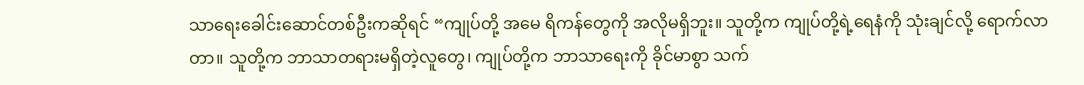သာရေးခေါင်းဆောင်တစ်ဦးကဆိုရင် “ကျုပ်တို့ အမေ ရိကန်တွေကို အလိုမရှိဘူး။ သူတို့က ကျုပ်တို့ရဲ့ရေနံကို သုံးချင်လို့ ရောက်လာတာ။ သူတို့က ဘာသာတရားမရှိတဲ့လူတွေ၊ ကျုပ်တို့က ဘာသာရေးကို ခိုင်မာစွာ သက်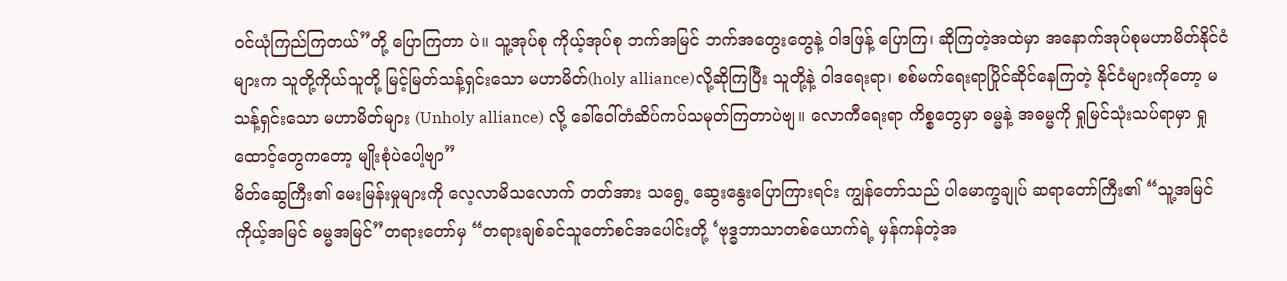ဝင်ယုံကြည်ကြတယ်”တို့ ပြောကြတာ ပဲ။ သူ့အုပ်စု ကိုယ့်အုပ်စု ဘက်အမြင် ဘက်အတွေးတွေနဲ့ ဝါဒဖြန့် ပြောကြ၊ ဆိုကြတဲ့အထဲမှာ အနောက်အုပ်စုမဟာမိတ်နိုင်ငံများက သူတို့ကိုယ်သူတို့ မြင့်မြတ်သန့်ရှင်းသော မဟာမိတ်(holy alliance)လို့ဆိုကြပြီး သူတို့နဲ့ ဝါဒရေးရာ၊ စစ်မက်ရေးရာပြိုင်ဆိုင်နေကြတဲ့ နိုင်ငံများကိုတော့ မသန့်ရှင်းသော မဟာမိတ်များ (Unholy alliance) လို့ ခေါ်ဝေါ်တံဆိပ်ကပ်သမုတ်ကြတာပဲဗျ။ လောကီရေးရာ ကိစ္စတွေမှာ ဓမ္မနဲ့ အဓမ္မကို ရှုမြင်သုံးသပ်ရာမှာ ရှုထောင့်တွေကတော့ မျိုးစုံပဲပေါ့ဗျာ”
မိတ်ဆွေကြီး၏ မေးမြန်းမှုများကို လေ့လာမိသလောက် တတ်အား သရွေ့ ဆွေးနွေးပြောကြားရင်း ကျွန်တော်သည် ပါမောက္ခချုပ် ဆရာတော်ကြီး၏ “သူ့အမြင် ကိုယ့်အမြင် ဓမ္မအမြင်”တရားတော်မှ “တရားချစ်ခင်သူတော်စင်အပေါင်းတို့ ‘ဗုဒ္ဓဘာသာတစ်ယောက်ရဲ့ မှန်ကန်တဲ့အ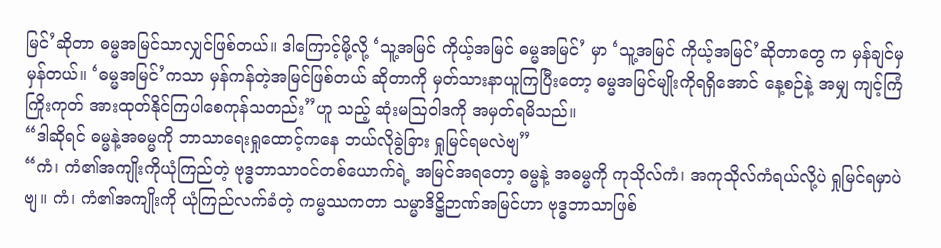မြင်’ဆိုတာ ဓမ္မအမြင်သာလျှင်ဖြစ်တယ်။ ဒါကြောင့်မို့လို့ ‘သူ့အမြင် ကိုယ့်အမြင် ဓမ္မအမြင်’ မှာ ‘သူ့အမြင် ကိုယ့်အမြင်’ဆိုတာတွေ က မှန်ချင်မှ မှန်တယ်။ ‘ဓမ္မအမြင်’ကသာ မှန်ကန်တဲ့အမြင်ဖြစ်တယ် ဆိုတာကို မှတ်သားနာယူကြပြီးတော့ ဓမ္မအမြင်မျိုးကိုရရှိအောင် နေ့စဉ်နဲ့ အမျှ ကျင့်ကြံကြိုးကုတ် အားထုတ်နိုင်ကြပါစေကုန်သတည်း”ဟူ သည့် ဆုံးမဩဝါဒကို အမှတ်ရမိသည်။
“ဒါဆိုရင် ဓမ္မနဲ့အဓမ္မကို ဘာသာရေးရှုထောင့်ကနေ ဘယ်လိုခွဲခြား ရှုမြင်ရမလဲဗျ”
“ကံ၊ ကံ၏အကျိုးကိုယုံကြည်တဲ့ ဗုဒ္ဓဘာသာဝင်တစ်ယောက်ရဲ့ အမြင်အရတော့ ဓမ္မနဲ့ အဓမ္မကို ကုသိုလ်ကံ၊ အကုသိုလ်ကံရယ်လို့ပဲ ရှုမြင်ရမှာပဲဗျ။ ကံ၊ ကံ၏အကျိုးကို ယုံကြည်လက်ခံတဲ့ ကမ္မဿကတာ သမ္မာဒိဋ္ဌိဉာဏ်အမြင်ဟာ ဗုဒ္ဓဘာသာဖြစ်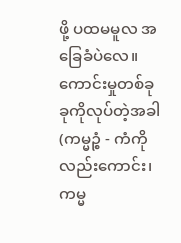ဖို့ ပထမမူလ အခြေခံပဲလေ။ ကောင်းမှုတစ်ခုခုကိုလုပ်တဲ့အခါ (ကမ္မဉ္စံ - ကံကိုလည်းကောင်း၊ ကမ္မ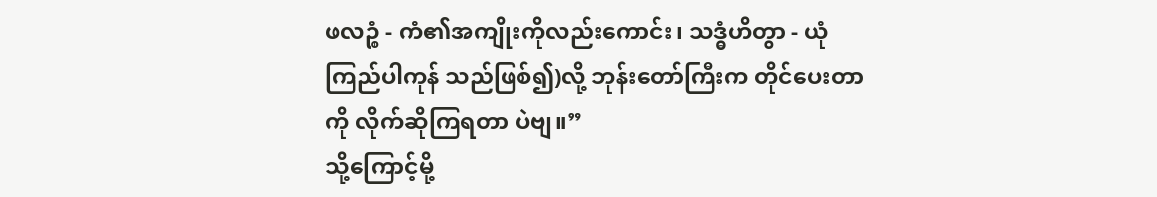ဖလဉ္စံ - ကံ၏အကျိုးကိုလည်းကောင်း၊ သဒ္ဓံဟိတွာ - ယုံကြည်ပါကုန် သည်ဖြစ်၍)လို့ ဘုန်းတော်ကြီးက တိုင်ပေးတာကို လိုက်ဆိုကြရတာ ပဲဗျ။”
သို့ကြောင့်မို့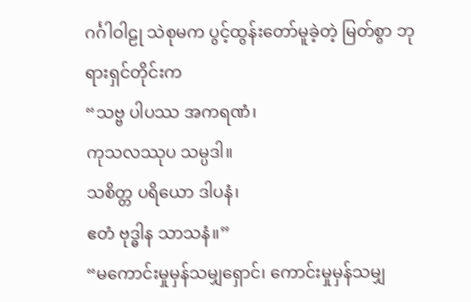ဂင်္ဂါဝါဠု သဲစုမက ပွင့်ထွန်းတော်မူခဲ့တဲ့ မြတ်စွာ ဘုရားရှင်တိုင်းက
“သဗ္ဗ ပါပဿ အကရဏံ၊
ကုသလဿုပ သမ္ပဒါ။
သစိတ္တ ပရိယော ဒါပနံ၊
ဧတံ ဗုဒ္ဓါန သာသနံ။”
“မကောင်းမှုမှန်သမျှရှောင်၊ ကောင်းမှုမှန်သမျှ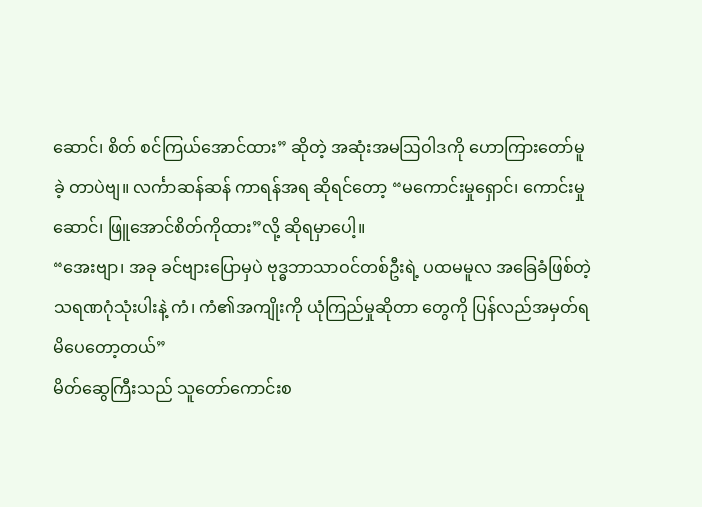ဆောင်၊ စိတ် စင်ကြယ်အောင်ထား” ဆိုတဲ့ အဆုံးအမဩဝါဒကို ဟောကြားတော်မူခဲ့ တာပဲဗျ။ လင်္ကာဆန်ဆန် ကာရန်အရ ဆိုရင်တော့ “မကောင်းမှုရှောင်၊ ကောင်းမှုဆောင်၊ ဖြူအောင်စိတ်ကိုထား”လို့ ဆိုရမှာပေါ့။
“အေးဗျာ၊ အခု ခင်ဗျားပြောမှပဲ ဗုဒ္ဓဘာသာဝင်တစ်ဦးရဲ့ ပထမမူလ အခြေခံဖြစ်တဲ့ သရဏဂုံသုံးပါးနဲ့ ကံ၊ ကံ၏အကျိုးကို ယုံကြည်မှုဆိုတာ တွေကို ပြန်လည်အမှတ်ရမိပေတော့တယ်”
မိတ်ဆွေကြီးသည် သူတော်ကောင်းစ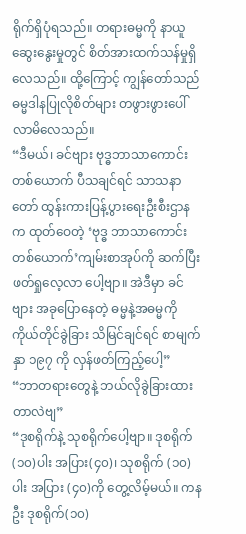ရိုက်ရှိပုံရသည်။ တရားဓမ္မကို နာယူဆွေးနွေးမှုတွင် စိတ်အားထက်သန်မှုရှိလေသည်။ ထို့ကြောင့် ကျွန်တော်သည် ဓမ္မဒါနပြုလိုစိတ်များ တဖွားဖွားပေါ်လာမိလေသည်။
“ဒီမယ်၊ ခင်ဗျား ဗုဒ္ဓဘာသာကောင်းတစ်ယောက် ပီသချင်ရင် သာသနာတော် ထွန်းကားပြန့်ပွားရေးဦးစီးဌာနက ထုတ်ဝေတဲ့ ‘ဗုဒ္ဓ ဘာသာကောင်းတစ်ယောက်’ကျမ်းစာအုပ်ကို ဆက်ပြီးဖတ်ရှုလေ့လာ ပေါ့ဗျာ။ အဲဒီမှာ ခင်ဗျား အခုပြောနေတဲ့ ဓမ္မနဲ့အဓမ္မကို ကိုယ်တိုင်ခွဲခြား သိမြင်ချင်ရင် စာမျက်နှာ ၁၉၇ ကို လှန်ဖတ်ကြည့်ပေါ့”
“ဘာတရားတွေနဲ့ ဘယ်လိုခွဲခြားထားတာလဲဗျ”
“ဒုစရိုက်နဲ့ သုစရိုက်ပေါ့ဗျာ။ ဒုစရိုက်(၁၀)ပါး အပြား(၄၀)၊ သုစရိုက် (၁၀)ပါး အပြား (၄၀)ကို တွေ့လိမ့်မယ်။ ကနဦး ဒုစရိုက်(၁၀)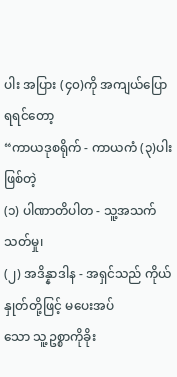ပါး အပြား (၄၀)ကို အကျယ်ပြောရရင်တော့
“ကာယဒုစရိုက် - ကာယကံ (၃)ပါးဖြစ်တဲ့
(၁) ပါဏာတိပါတ - သူ့အသက်သတ်မှု၊
(၂) အဒိန္နာဒါန - အရှင်သည် ကိုယ်နှုတ်တို့ဖြင့် မပေးအပ်
သော သူ့ဥစ္စာကိုခိုး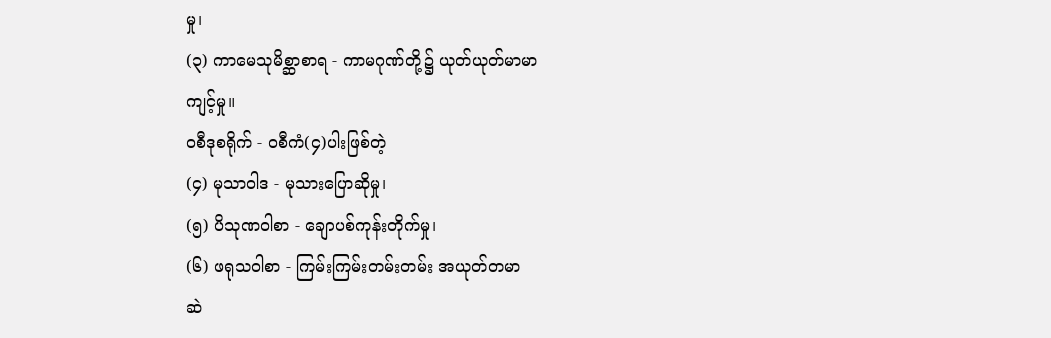မှု၊
(၃) ကာမေသုမိစ္ဆာစာရ - ကာမဂုဏ်တို့၌ ယုတ်ယုတ်မာမာ
ကျင့်မှု။
ဝစီဒုစရိုက် - ဝစီကံ(၄)ပါးဖြစ်တဲ့
(၄) မုသာဝါဒ - မုသားပြောဆိုမှု၊
(၅) ပိသုဏဝါစာ - ချောပစ်ကုန်းတိုက်မှု၊
(၆) ဖရုသဝါစာ - ကြမ်းကြမ်းတမ်းတမ်း အယုတ်တမာ
ဆဲ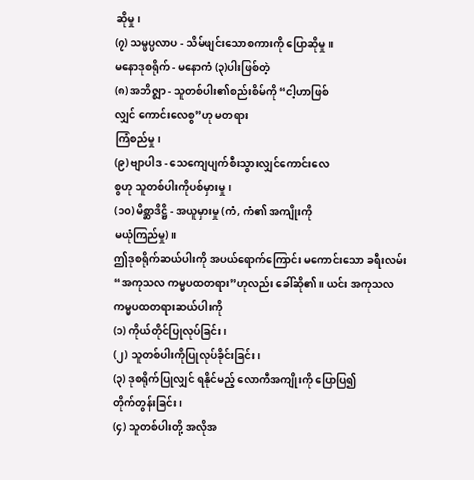ဆိုမှု၊
(၇) သမ္ဖပ္ပလာပ - သိမ်ဖျင်းသောစကားကို ပြောဆိုမှု။
မနောဒုစရိုက် - မနောကံ (၃)ပါးဖြစ်တဲ့
(၈) အဘိဇ္ဈာ - သူတစ်ပါး၏စည်းစိမ်ကို “ငါ့ဟာဖြစ်
လျှင် ကောင်းလေစွ”ဟု မတရား
ကြံစည်မှု၊
(၉) ဗျာပါဒ - သေကျေပျက်စီးသွားလျှင်ကောင်းလေ
စွဟု သူတစ်ပါးကိုပစ်မှားမှု၊
(၁၀) မိစ္ဆာဒိဋ္ဌိ - အယူမှားမှု (ကံ, ကံ၏ အကျိုးကို
မယုံကြည်မှု)။
ဤဒုစရိုက်ဆယ်ပါးကို အပယ်ရောက်ကြောင်း မကောင်းသော ခရီးလမ်း “အကုသလ ကမ္မပထတရား”ဟုလည်း ခေါ်ဆို၏။ ယင်း အကုသလကမ္မပထတရားဆယ်ပါးကို
(၁) ကိုယ်တိုင်ပြုလုပ်ခြင်း၊
(၂) သူတစ်ပါးကိုပြုလုပ်ခိုင်းခြင်း၊
(၃) ဒုစရိုက်ပြုလျှင် ရနိုင်မည့် လောကီအကျိုးကို ပြောပြ၍
တိုက်တွန်းခြင်း၊
(၄) သူတစ်ပါးတို့ အလိုအ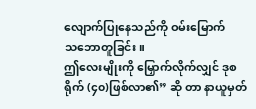လျောက်ပြုနေသည်ကို ဝမ်းမြောက်
သဘောတူခြင်း။
ဤလေးမျိုးကို မြှောက်လိုက်လျှင် ဒုစရိုက် (၄၀)ဖြစ်လာ၏” ဆို တာ နာယူမှတ်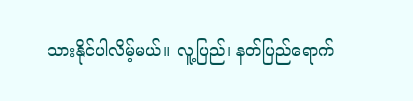သားနိုင်ပါလိမ့်မယ်။ လူ့ပြည်၊ နတ်ပြည်ရောက်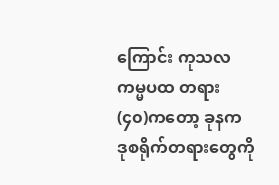ကြောင်း ကုသလကမ္မပထ တရား (၄၀)ကတော့ ခုနက ဒုစရိုက်တရားတွေကို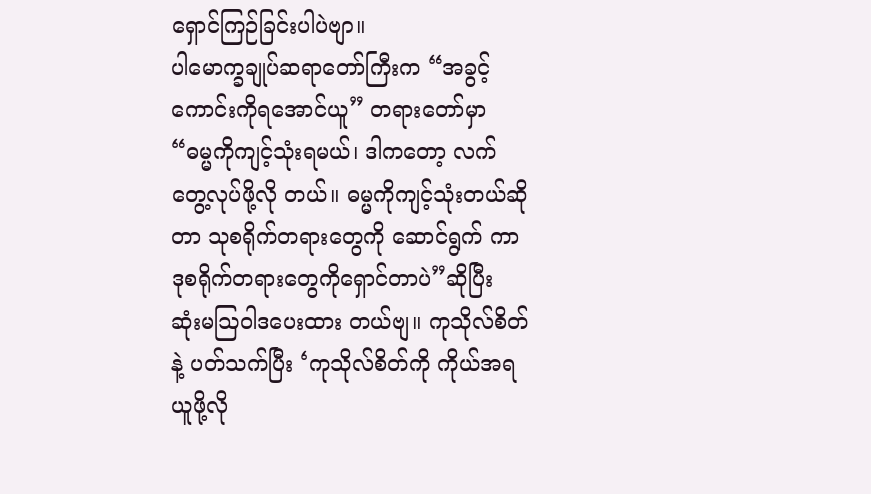ရှောင်ကြဉ်ခြင်းပါပဲဗျာ။
ပါမောက္ခချုပ်ဆရာတော်ကြီးက “အခွင့်ကောင်းကိုရအောင်ယူ” တရားတော်မှာ “ဓမ္မကိုကျင့်သုံးရမယ်၊ ဒါကတော့ လက်တွေ့လုပ်ဖို့လို တယ်။ ဓမ္မကိုကျင့်သုံးတယ်ဆိုတာ သုစရိုက်တရားတွေကို ဆောင်ရွက် ကာ ဒုစရိုက်တရားတွေကိုရှောင်တာပဲ”ဆိုပြီး ဆုံးမဩဝါဒပေးထား တယ်ဗျ။ ကုသိုလ်စိတ်နဲ့ ပတ်သက်ပြီး ‘ကုသိုလ်စိတ်ကို ကိုယ်အရ ယူဖို့လို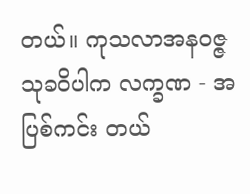တယ်။ ကုသလာအနဝဇ္ဇသုခဝိပါက လက္ခဏ - အပြစ်ကင်း တယ်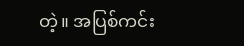တဲ့။ အပြစ်ကင်း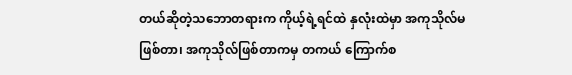တယ်ဆိုတဲ့သဘောတရားက ကိုယ့်ရဲ့ရင်ထဲ နှလုံးထဲမှာ အကုသိုလ်မဖြစ်တာ၊ အကုသိုလ်ဖြစ်တာကမှ တကယ် ကြောက်စ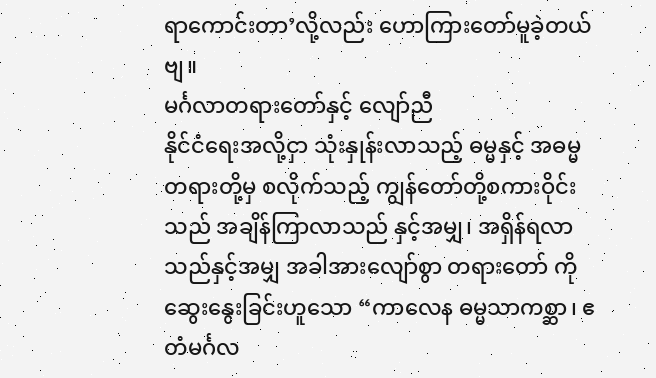ရာကောင်းတာ’လို့လည်း ဟောကြားတော်မူခဲ့တယ်ဗျ။
မင်္ဂလာတရားတော်နှင့် လျော်ညီ
နိုင်ငံရေးအလို့ငှာ သုံးနှုန်းလာသည့် ဓမ္မနှင့် အဓမ္မ တရားတို့မှ စလိုက်သည့် ကျွန်တော်တို့စကားဝိုင်းသည် အချိန်ကြာလာသည် နှင့်အမျှ၊ အရှိန်ရလာသည်နှင့်အမျှ အခါအားလျော်စွာ တရားတော် ကိုဆွေးနွေးခြင်းဟူသော “ကာလေန ဓမ္မသာကစ္ဆာ၊ ဧတံမင်္ဂလ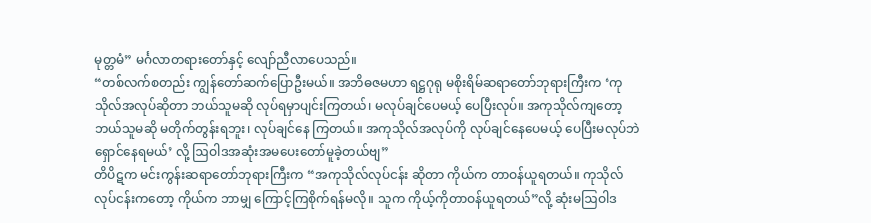မုတ္တမံ” မင်္ဂလာတရားတော်နှင့် လျော်ညီလာပေသည်။
“တစ်လက်စတည်း ကျွန်တော်ဆက်ပြောဦးမယ်။ အဘိဓဇမဟာ ရဋ္ဌဂုရု မစိုးရိမ်ဆရာတော်ဘုရားကြီးက ‘ကုသိုလ်အလုပ်ဆိုတာ ဘယ်သူမဆို လုပ်ရမှာပျင်းကြတယ်၊ မလုပ်ချင်ပေမယ့် ပေပြီးလုပ်။ အကုသိုလ်ကျတော့ ဘယ်သူမဆို မတိုက်တွန်းရဘူး၊ လုပ်ချင်နေ ကြတယ်။ အကုသိုလ်အလုပ်ကို လုပ်ချင်နေပေမယ့် ပေပြီးမလုပ်ဘဲ ရှောင်နေရမယ်’ လို့ ဩဝါဒအဆုံးအမပေးတော်မူခဲ့တယ်ဗျ”
တိပိဋက မင်းကွန်းဆရာတော်ဘုရားကြီးက “အကုသိုလ်လုပ်ငန်း ဆိုတာ ကိုယ်က တာဝန်ယူရတယ်။ ကုသိုလ်လုပ်ငန်းကတော့ ကိုယ်က ဘာမျှ ကြောင့်ကြစိုက်ရန်မလို။ သူက ကိုယ့်ကိုတာဝန်ယူရတယ်”လို့ ဆုံးမဩဝါဒ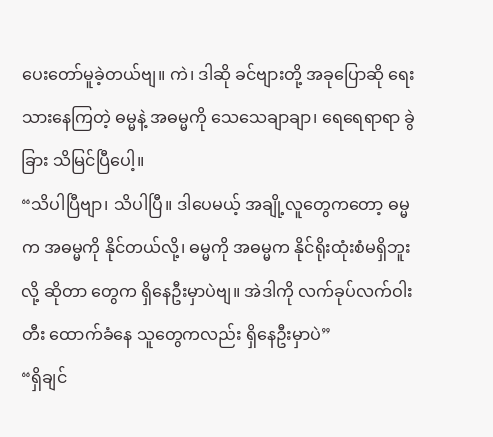ပေးတော်မူခဲ့တယ်ဗျ။ ကဲ၊ ဒါဆို ခင်ဗျားတို့ အခုပြောဆို ရေးသားနေကြတဲ့ ဓမ္မနဲ့ အဓမ္မကို သေသေချာချာ၊ ရေရေရာရာ ခွဲခြား သိမြင်ပြီပေါ့။
“သိပါပြီဗျာ၊ သိပါပြီ။ ဒါပေမယ့် အချို့လူတွေကတော့ ဓမ္မက အဓမ္မကို နိုင်တယ်လို့၊ ဓမ္မကို အဓမ္မက နိုင်ရိုးထုံးစံမရှိဘူးလို့ ဆိုတာ တွေက ရှိနေဦးမှာပဲဗျ။ အဲဒါကို လက်ခုပ်လက်ဝါးတီး ထောက်ခံနေ သူတွေကလည်း ရှိနေဦးမှာပဲ”
“ရှိချင်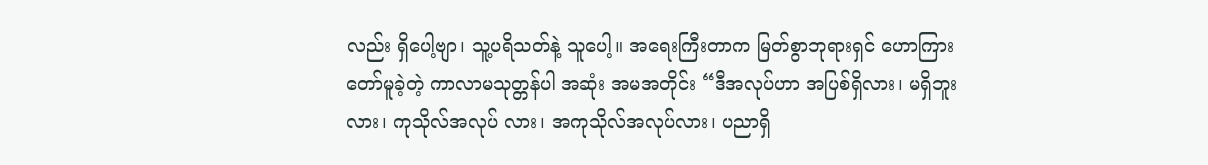လည်း ရှိပေါ့ဗျာ၊ သူ့ပရိသတ်နဲ့ သူပေါ့။ အရေးကြီးတာက မြတ်စွာဘုရားရှင် ဟောကြားတော်မူခဲ့တဲ့ ကာလာမသုတ္တန်ပါ အဆုံး အမအတိုင်း “ဒီအလုပ်ဟာ အပြစ်ရှိလား၊ မရှိဘူးလား၊ ကုသိုလ်အလုပ် လား၊ အကုသိုလ်အလုပ်လား၊ ပညာရှိ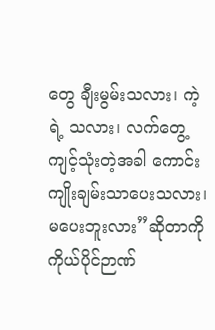တွေ ချီးမွမ်းသလား၊ ကဲ့ရဲ့ သလား၊ လက်တွေ့ကျင့်သုံးတဲ့အခါ ကောင်းကျိုးချမ်းသာပေးသလား၊ မပေးဘူးလား”ဆိုတာကို ကိုယ်ပိုင်ဉာဏ်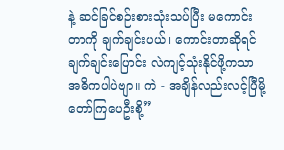နဲ့ ဆင်ခြင်စဉ်းစားသုံးသပ်ပြီး မကောင်းတာကို ချက်ချင်းပယ်၊ ကောင်းတာဆိုရင် ချက်ချင်းပြောင်း လဲကျင့်သုံးနိုင်ဖို့ကသာ အဓိကပါပဲဗျာ။ ကဲ - အချိန်လည်းလင့်ပြီမို့ တော်ကြပေဦးစို့”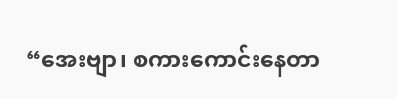“အေးဗျာ၊ စကားကောင်းနေတာ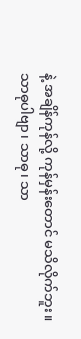နဲ့ အချိန်ကုန်လို့ ကုန်မှန်းတောင် မသိလိုက်ဘူး။ သာဓုပါဗျာ၊ သာဓု၊ သာ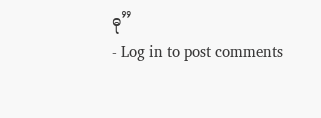ဓု”
- Log in to post comments